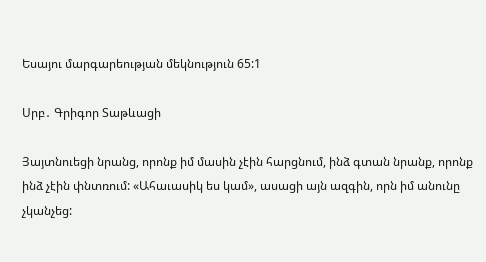Եսայու մարգարեության մեկնություն 65:1

Սրբ․ Գրիգոր Տաթևացի

Յայտնուեցի նրանց, որոնք իմ մասին չէին հարցնում, ինձ գտան նրանք, որոնք ինձ չէին փնտռում: «Ահաւասիկ ես կամ», ասացի այն ազգին, որն իմ անունը չկանչեց: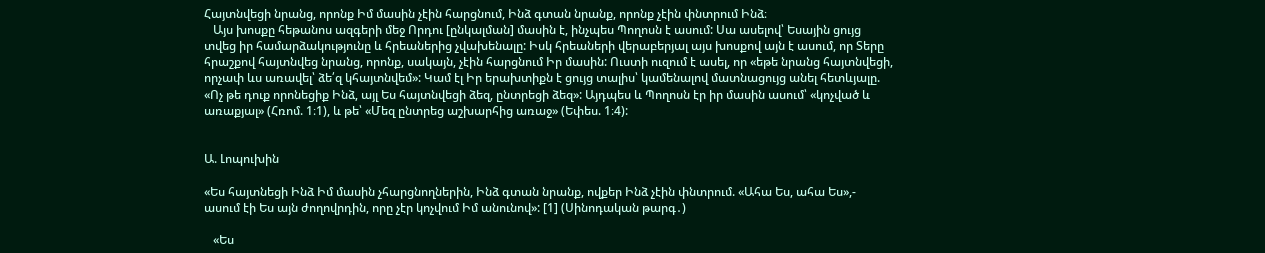Հայտնվեցի նրանց, որոնք Իմ մասին չէին հարցնում, Ինձ գտան նրանք, որոնք չէին փնտրում Ինձ։
   Այս խոսքը հեթանոս ազգերի մեջ Որդու [ընկալման] մասին է, ինչպես Պողոսն է ասում: Սա ասելով՝ Եսային ցույց տվեց իր համարձակությունը և հրեաներից չվախենալը: Իսկ հրեաների վերաբերյալ այս խոսքով այն է ասում, որ Տերը հրաշքով հայտնվեց նրանց, որոնք, սակայն, չէին հարցնում Իր մասին: Ուստի ուզում է ասել, որ «եթե նրանց հայտնվեցի, որչափ ևս առավել՝ ձե՛զ կհայտնվեմ»: Կամ էլ Իր երախտիքն է ցույց տալիս՝ կամենալով մատնացույց անել հետևյալը. «Ոչ թե դուք որոնեցիք Ինձ, այլ Ես հայտնվեցի ձեզ, ընտրեցի ձեզ»: Այդպես և Պողոսն էր իր մասին ասում՝ «կոչված և առաքյալ» (Հռոմ. 1։1), և թե՝ «Մեզ ընտրեց աշխարհից առաջ» (Եփես. 1։4):


Ա. Լոպուխին

«Ես հայտնեցի Ինձ Իմ մասին չհարցնողներին, Ինձ գտան նրանք, ովքեր Ինձ չէին փնտրում. «Ահա Ես, ահա Ես»,- ասում էի Ես այն ժողովրդին, որը չէր կոչվում Իմ անունով»: [1] (Սինոդական թարգ․)

   «Ես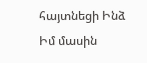հայտնեցի Ինձ Իմ մասին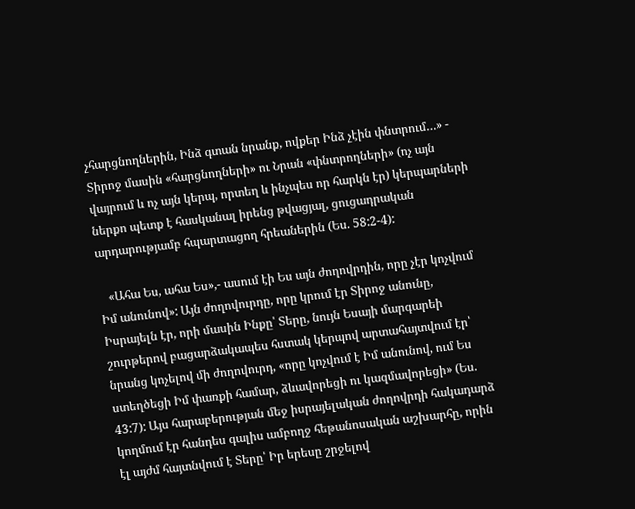չհարցնողներին, Ինձ գտան նրանք, ովքեր Ինձ չէին փնտրում…» - Տիրոջ մասին «հարցնողների» ու Նրան «փնտրողների» (ոչ այն վայրում և ոչ այն կերպ, որտեղ և ինչպես որ հարկն էր) կերպարների ներքո պետք է հասկանալ իրենց թվացյալ, ցուցադրական արդարությամբ հպարտացող հրեաներին (Ես. 58:2-4):

   «Ահա Ես, ահա Ես»,- ասում էի Ես այն ժողովրդին, որը չէր կոչվում Իմ անունով»: Այն ժողովուրդը, որը կրում էր Տիրոջ անունը, Իսրայելն էր, որի մասին Ինքը՝ Տերը, նույն Եսայի մարգարեի շուրթերով բացարձակապես հստակ կերպով արտահայտվում էր՝ նրանց կոչելով մի ժողովուրդ, «որը կոչվում է Իմ անունով, ում Ես ստեղծեցի Իմ փառքի համար, ձևավորեցի ու կազմավորեցի» (Ես. 43:7): Այս հարաբերության մեջ իսրայելական ժողովրդի հակադարձ կողմում էր հանդես գալիս ամբողջ հեթանոսական աշխարհը, որին էլ այժմ հայտնվում է Տերը՝ Իր երեսը շրջելով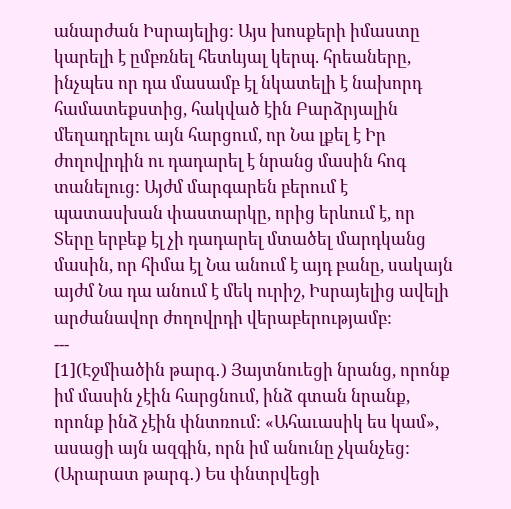անարժան Իսրայելից: Այս խոսքերի իմաստը կարելի է ըմբռնել հետևյալ կերպ. հրեաները, ինչպես որ դա մասամբ էլ նկատելի է նախորդ համատեքստից, հակված էին Բարձրյալին մեղադրելու այն հարցում, որ Նա լքել է Իր ժողովրդին ու դադարել է նրանց մասին հոգ տանելուց: Այժմ մարգարեն բերում է պատասխան փաստարկը, որից երևում է, որ Տերը երբեք էլ չի դադարել մտածել մարդկանց մասին, որ հիմա էլ Նա անում է այդ բանը, սակայն այժմ Նա դա անում է մեկ ուրիշ, Իսրայելից ավելի արժանավոր ժողովրդի վերաբերությամբ:
---
[1](Էջմիածին թարգ․) Յայտնուեցի նրանց, որոնք իմ մասին չէին հարցնում, ինձ գտան նրանք, որոնք ինձ չէին փնտռում: «Ահաւասիկ ես կամ», ասացի այն ազգին, որն իմ անունը չկանչեց:
(Արարատ թարգ․) Ես փնտրվեցի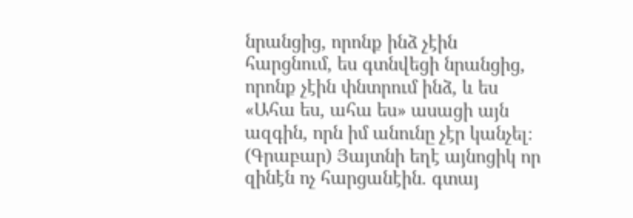նրանցից, որոնք ինձ չէին հարցնում, ես գտնվեցի նրանցից, որոնք չէին փնտրում ինձ, և ես «Ահա ես, ահա ես» ասացի այն ազգին, որն իմ անունը չէր կանչել։
(Գրաբար) Յայտնի եղէ այնոցիկ որ զինէն ոչ հարցանէին. գտայ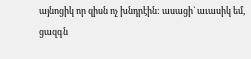այնոցիկ որ զիսն ոչ խնդրէին: ասացի` աւասիկ եմ, ցազգն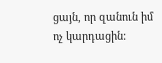ցայն, որ զանուն իմ ոչ կարդացին: